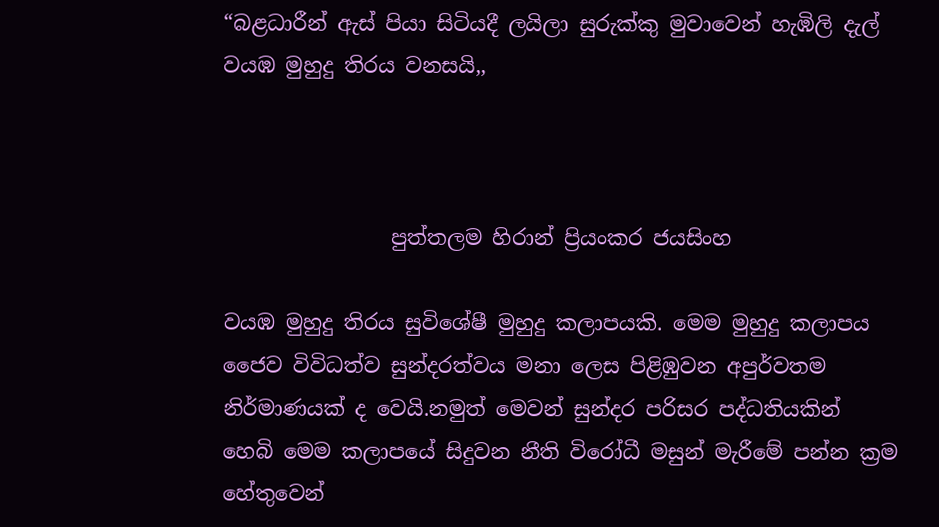“බළධාරීන් ඇස් පියා සිටියදී ලයිලා සුරුක්කු මුවාවෙන් හැඹිලි දැල්  වයඹ මුහුදු තිරය වනසයි,,



                පුත්තලම හිරාන් ප්‍රියංකර ජයසිංහ

වයඹ මුහුදු තිරය සුවිශේෂී මුහුදු කලාපයකි. මෙම මුහුදු කලාපය  ජෛව විවිධත්ව සුන්දරත්වය මනා ලෙස පිළිඹුවන අපුර්වතම නිර්මාණයක් ද වෙයි.නමුත් මෙවන් සුන්දර පරිසර පද්ධතියකින් හෙබි මෙම කලාපයේ සිදුවන නීති විරෝධී මසුන් මැරීමේ පන්න ක්‍රම හේතුවෙන්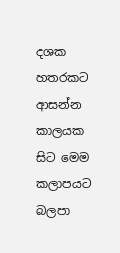දශක හතරකට ආසන්න කාලයක සිට මෙම කලාපයට බලපා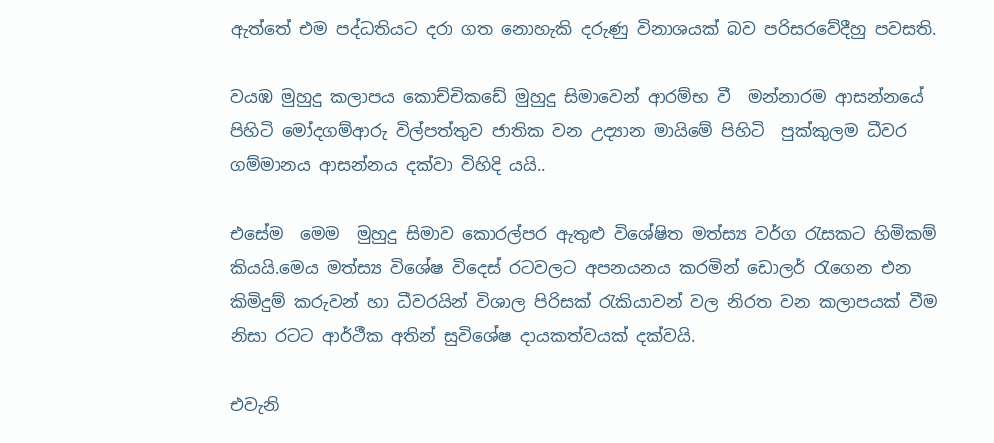ඇත්තේ එම පද්ධතියට දරා ගත නොහැකි දරුණු විනාශයක් බව පරිසරවේදීහු පවසති.

වයඹ මුහුදු කලාපය කොච්චිකඩේ මුහුදු සිමාවෙන් ආරම්භ වී  මන්නාරම ආසන්නයේ පිහිටි මෝදගම්ආරු විල්පත්තුව ජාතික වන උද්‍යාන මායිමේ පිහිටි  පුක්කුලම ධීවර ගම්මානය ආසන්නය දක්වා විහිදි යයි..

එසේම  මෙම  මුහුදු සිමාව කොරල්පර ඇතුළු විශේෂිත මත්ස්‍ය වර්ග රැසකට හිමිකම් කියයි.මෙය මත්ස්‍ය විශේෂ විදෙස් රටවලට අපනයනය කරමින් ඩොලර් රැගෙන එන කිමිදුම් කරුවන් හා ධීවරයින් විශාල පිරිසක් රැකියාවන් වල නිරත වන කලාපයක් වීම  නිසා රටට ආර්ථීක අතින් සුවිශේෂ දායකත්වයක් දක්වයි.

එවැනි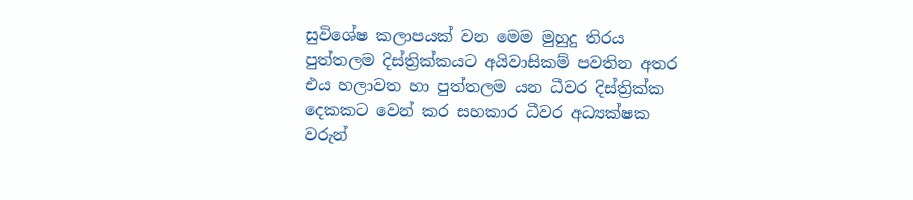සුවිශේෂ කලාපයක් වන මෙම මුහුදු තිරය  පුත්තලම දිස්ත්‍රික්කයට අයිවාසිකම් පවතින අතර එය හලාවත හා පුත්තලම යන ධීවර දිස්ත්‍රික්ක දෙකකට වෙන් කර සහකාර ධීවර අධ්‍යක්ෂක වරුන්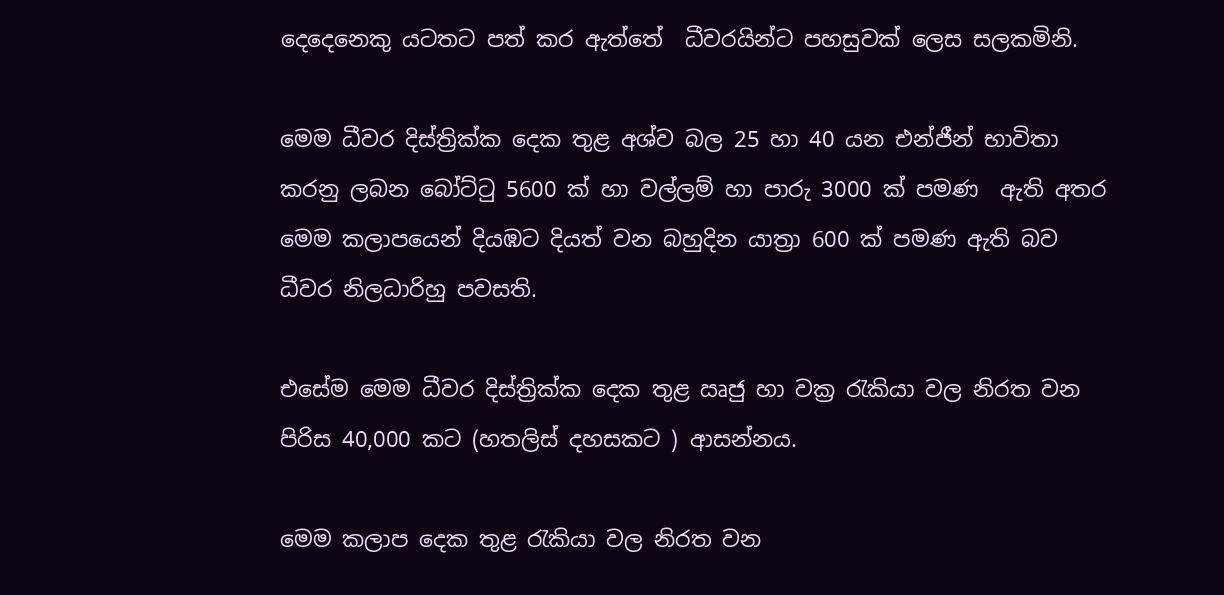දෙදෙනෙකු යටතට පත් කර ඇත්තේ  ධීවරයින්ට පහසුවක් ලෙස සලකමිනි.

මෙම ධීවර දිස්ත්‍රික්ක දෙක තුළ අශ්ව බල 25 හා 40 යන එන්ජීන් භාවිතා කරනු ලබන බෝට්ටු 5600 ක් හා වල්ලම් හා පාරු 3000 ක් පමණ  ඇති අතර මෙම කලාපයෙන් දියඹට දියත් වන බහුදින යාත්‍රා 600 ක් පමණ ඇති බව ධීවර නිලධාරිහු පවසති.

එසේම මෙම ධීවර දිස්ත්‍රික්ක දෙක තුළ ඍජු හා වක්‍ර රැකියා වල නිරත වන පිරිස 40,000 කට (හතලිස් දහසකට ) ආසන්නය.

මෙම කලාප දෙක තුළ රැකියා වල නිරත වන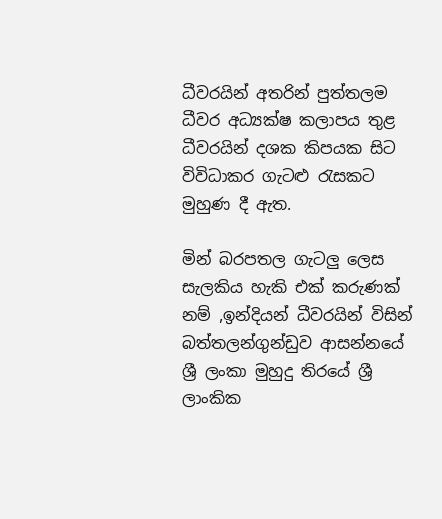ධීවරයින් අතරින් පුත්තලම ධීවර අධ්‍යක්ෂ කලාපය තුළ ධීවරයින් දශක කිපයක සිට විවිධාකර ගැටළු රැසකට මුහුණ දී ඇත.

මින් බරපතල ගැටලු ලෙස සැලකිය හැකි එක් කරුණක් නම් ,ඉන්දියන් ධීවරයින් විසින් බත්තලන්ගුන්ඩුව ආසන්නයේ ශ්‍රී ලංකා මුහුදු තිරයේ ශ්‍රී ලාංකික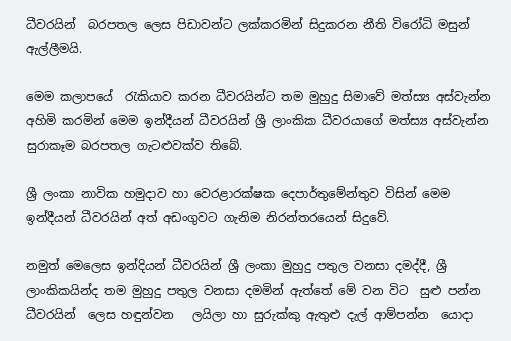ධීවරයින්  බරපතල ලෙස පිඩාවන්ට ලක්කරමින් සිදුකරන නීති විරෝධි මසුන් ඇල්ලීමයි.

මෙම කලාපයේ  රැකියාව කරන ධීවරයින්ට තම මුහුදු සිමාවේ මත්ස්‍ය අස්වැන්න අහිමි කරමින් මෙම ඉන්දීයන් ධීවරයින් ශ්‍රී ලාංකික ධීවරයාගේ මත්ස්‍ය අස්වැන්න සුරාකෑම බරපතල ගැටළුවක්ව තිබේ.

ශ්‍රී ලංකා නාවික හමුදාව හා වෙරළාරක්ෂක දෙපාර්තුමේන්තුව විසින් මෙම ඉන්දීයන් ධීවරයින් අත් අඩංගුවට ගැනිම නිරන්තරයෙන් සිදුවේ.

නමුත් මෙලෙස ඉන්දියන් ධීවරයින් ශ්‍රී ලංකා මුහුදු පතුල වනසා දමද්දී, ශ්‍රී ලාංකිකයින්ද තම මුහුදු පතුල වනසා දමමින් ඇත්තේ මේ වන විට  සුළු පන්න ධීවරයින්  ලෙස හඳුන්වන   ලයිලා හා සුරුක්කු ඇතුළු දැල් ආම්පන්න  යොදා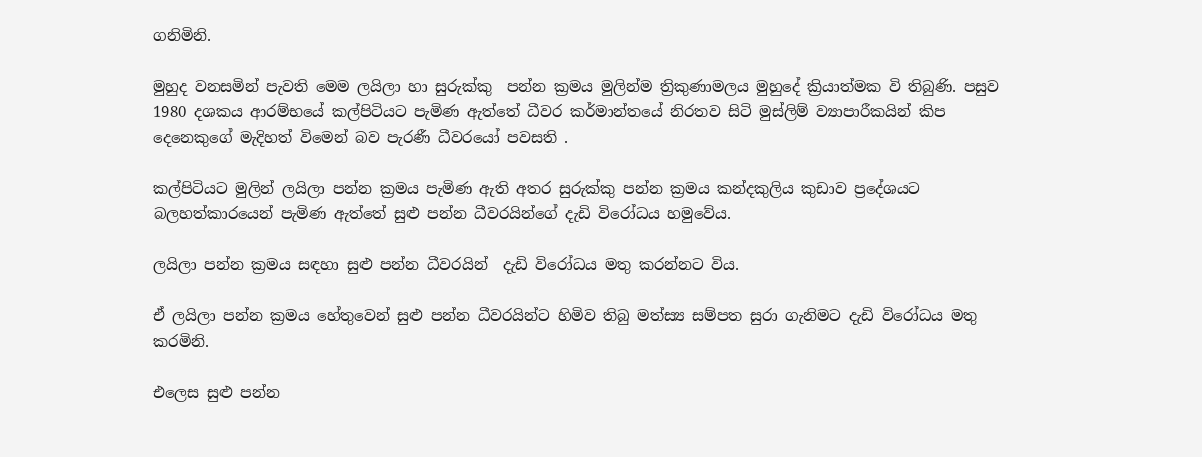ගනිමිනි.

මුහුද වනසමින් පැවති මෙම ලයිලා හා සුරුක්කු  පන්න ක්‍රමය මුලින්ම ත්‍රිකුණාමලය මුහුදේ ක්‍රියාත්මක වි තිබුණි. පසුව 1980 දශකය ආරම්භයේ කල්පිටියට පැමිණ ඇත්තේ ධීවර කර්මාන්තයේ නිරතව සිටි මුස්ලිම් ව්‍යාපාරීකයින් කිප දෙනෙකුගේ මැදිහත් විමෙන් බව පැරණී ධීවරයෝ පවසති .

කල්පිටියට මුලින් ලයිලා පන්න ක්‍රමය පැමිණ ඇති අතර සුරුක්කු පන්න ක්‍රමය කන්දකුලිය කුඩාව ප්‍රදේශයට බලහත්කාරයෙන් පැමිණ ඇත්තේ සුළු පන්න ධීවරයින්ගේ දැඩි විරෝධය හමුවේය.

ලයිලා පන්න ක්‍රමය සඳහා සුළු පන්න ධීවරයින්  දැඩි විරෝධය මතු කරන්නට විය.

ඒ ලයිලා පන්න ක්‍රමය හේතුවෙන් සුළු පන්න ධීවරයින්ට හිමිව තිබු මත්ස්‍ය සම්පත සුරා ගැනිමට දැඩි විරෝධය මතු කරමිනි.

එලෙස සුළු පන්න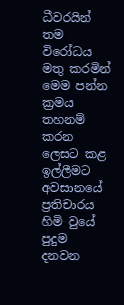ධීවරයින් තම විරෝධය මතු කරමින් මෙම පන්න ක්‍රමය තහනම් කරන ලෙසට කළ ඉල්ලීමට අවසානයේ ප්‍රතිචාරය හිමි වුයේ පුදුම දනවන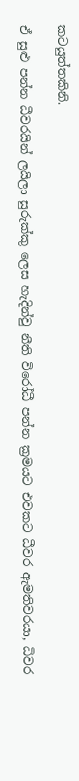කටයුත්තකිනි.

ඒ සුළු පන්න ධීවරයින් ලයිලා සුරුක්කු ලෙස හැදින්වු නීති විරෝධී පන්න ක්‍රමයට එවකට ධීවර ඇමතිවරයා, ධිවර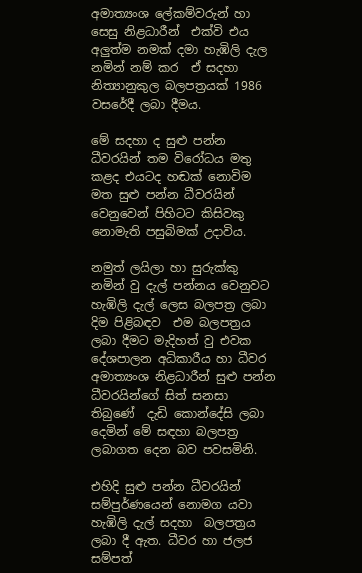අමාත්‍යංශ ලේකම්වරුන් හා සෙසු නිළධාරීන්  එක්වි එය අලුත්ම නමක් දමා හැඹිලි දැල නමින් නම් කර  ඒ සදහා නිත්‍යානුකුල බලපත්‍රයක් 1986 වසරේදී ලබා දීමය.

මේ සදහා ද සුළු පන්න ධීවරයින් තම විරෝධය මතු කළද එයටද හඬක් නොවිම මත සුළු පන්න ධීවරයින් වෙනුවෙන් පිහිටට කිසිවකු නොමැති පසුබිමක් උදාවිය.

නමුත් ලයිලා හා සුරුක්කු නමින් වු දැල් පන්නය වෙනුවට  හැඹිලි දැල් ලෙස බලපත්‍ර ලබා දිම පිළිබඳව  එම බලපත්‍රය ලබා දීමට මැදිහත් වු එවක දේශපාලන අධිකාරීය හා ධීවර අමාත්‍යංශ නිළධාරීන් සුළු පන්න ධීවරයින්ගේ සිත් සනසා තිබුණේ  දැඩි කොන්දේසි ලබා දෙමින් මේ සඳහා බලපත්‍ර ලබාගත දෙන බව පවසමිනි.

එහිදි සුළු පන්න ධීවරයින් සම්පුර්ණයෙන් නොමග යවා  හැඹිලි දැල් සදහා  බලපත්‍රය ලබා දී ඇත. ධීවර හා ජලජ සම්පත්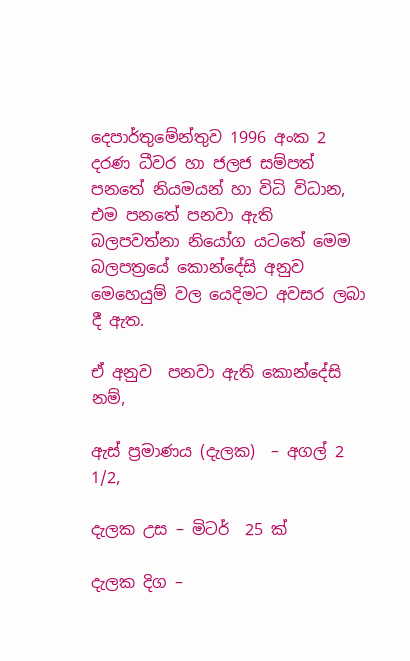දෙපාර්තුමේන්තුව 1996 අංක 2 දරණ ධීවර හා ජලජ සම්පත් පනතේ නියමයන් හා විධි විධාන, එම පනතේ පනවා ඇති බලපවත්නා නියෝග යටතේ මෙම බලපත්‍රයේ කොන්දේසි අනුව මෙහෙයුම් වල යෙදිමට අවසර ලබා දී ඇත.

ඒ අනුව  පනවා ඇති කොන්දේසි නම්,

ඇස් ප්‍රමාණය (දැලක)  – අගල් 2   1/2,

දැලක උස – මිටර්  25 ක්

දැලක දිග –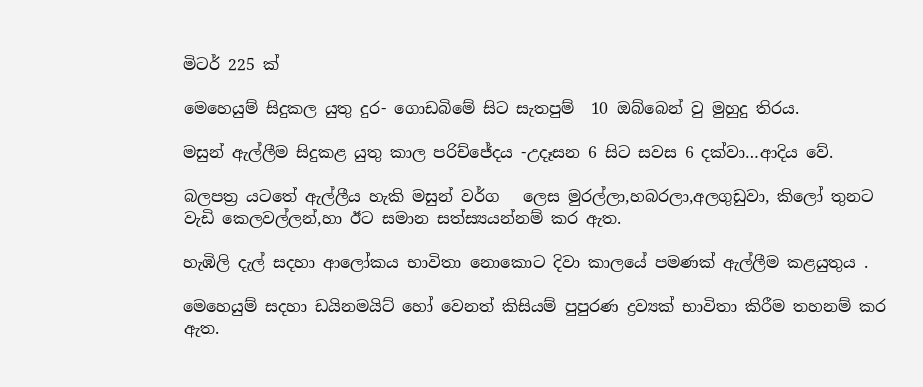මිටර් 225 ක්

මෙහෙයුම් සිදුකල යුතු දුර- ගොඩබිමේ සිට සැතපුම්  10 ඔබ්බෙන් වු මුහුදු තිරය.

මසුන් ඇල්ලීම සිදුකළ යුතු කාල පරිච්ජේදය -උදෑසන 6 සිට සවස 6 දක්වා…ආදිය වේ.

බලපත්‍ර යටතේ ඇල්ලීය හැකි මසුන් වර්ග   ලෙස මුරල්ලා,හබරලා,අලගුඩුවා, කිලෝ තුනට වැඩි කෙලවල්ලන්,හා ඊට සමාන සත්ස්‍යයන්නම් කර ඇත.

හැඹිලි දැල් සදහා ආලෝකය භාවිතා නොකොට දිවා කාලයේ පමණක් ඇල්ලීම කළයුතුය .

මෙහෙයුම් සදහා ඩයිනමයිට් හෝ වෙනත් කිසියම් පුපුරණ ද්‍රව්‍යක් භාවිතා කිරීම තහනම් කර ඇත.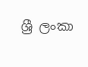ශ්‍රී ලංකා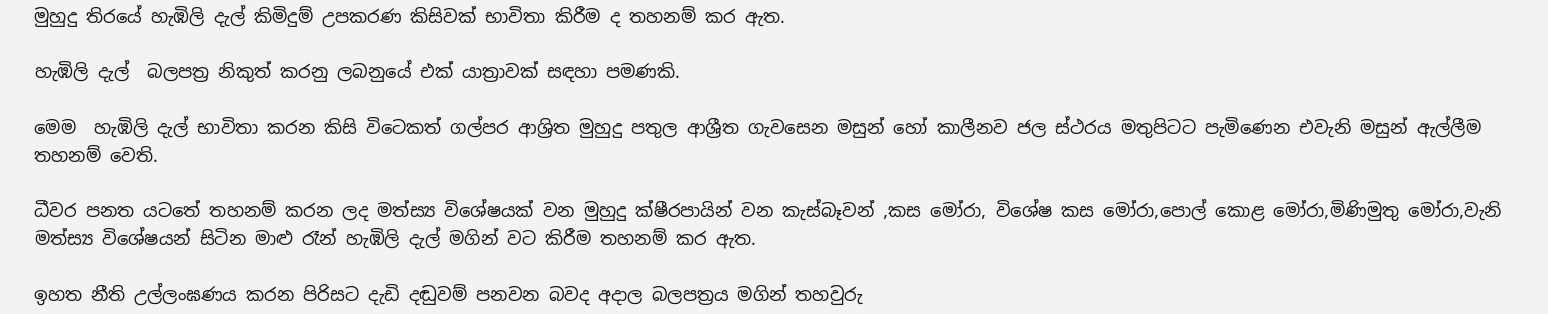මුහුදු තිරයේ හැඹිලි දැල් කිමිදුම් උපකරණ කිසිවක් භාවිතා කිරීම ද තහනම් කර ඇත.

හැඹිලි දැල්  බලපත්‍ර නිකුත් කරනු ලබනුයේ එක් යාත්‍රාවක් සඳහා පමණකි.

මෙම  හැඹිලි දැල් භාවිතා කරන කිසි විටෙකත් ගල්පර ආශ්‍රිත මුහුදු පතුල ආශ්‍රීත ගැවසෙන මසුන් හෝ කාලීනව ජල ස්ථරය මතුපිටට පැමිණෙන එවැනි මසුන් ඇල්ලීම තහනම් වෙති.

ධීවර පනත යටතේ තහනම් කරන ලද මත්ස්‍ය විශේෂයක් වන මුහුදු ක්ෂීරපායින් වන කැස්බෑවන් ,කස මෝරා, විශේෂ කස මෝරා,පොල් කොළ මෝරා,මිණිමුතු මෝරා,වැනි මත්ස්‍ය විශේෂයන් සිටින මාළු රෑන් හැඹිලි දැල් මගින් වට කිරීම තහනම් කර ඇත.

ඉහත නීති උල්ලංඝණය කරන පිරිසට දැඩි දඬුවම් පනවන බවද අදාල බලපත්‍රය මගින් තහවුරු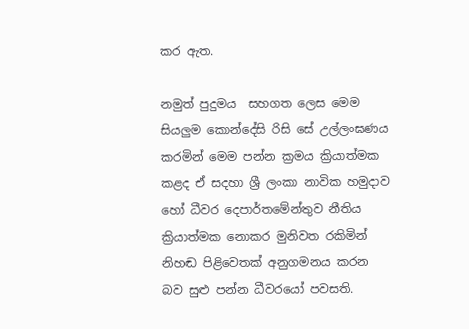කර ඇත.

නමුත් පුදුමය  සහගත ලෙස මෙම සියලුම කොන්දේසි රිසි සේ උල්ලංඝණය කරමින් මෙම පන්න ක්‍රමය ක්‍රියාත්මක කළද ඒ සදහා ශ්‍රී ලංකා නාවික හමුදාව හෝ ධීවර දෙපාර්තමේන්තුව නීතිය ක්‍රියාත්මක නොකර මුනිවත රකිමින් නිහඬ පිළිවෙතක් අනුගමනය කරන බව සුළු පන්න ධීවරයෝ පවසති.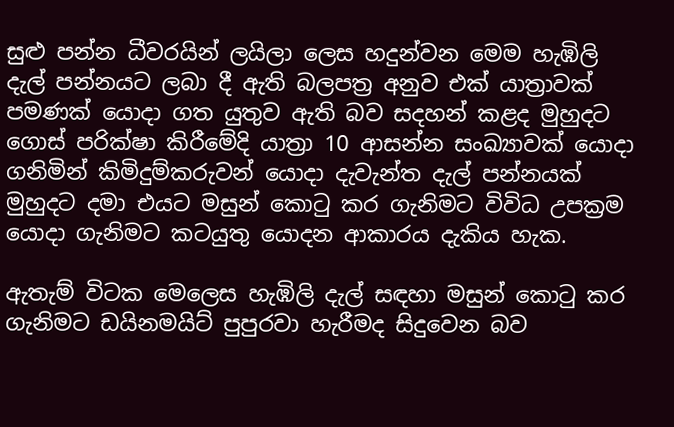සුළු පන්න ධීවරයින් ලයිලා ලෙස හදුන්වන මෙම හැඹිලි දැල් පන්නයට ලබා දී ඇති බලපත්‍ර අනුව එක් යාත්‍රාවක් පමණක් යොදා ගත යුතුව ඇති බව සදහන් කළද මුහුදට ගොස් පරික්ෂා කිරීමේදි යාත්‍රා 10 ආසන්න සංඛ්‍යාවක් යොදා ගනිමින් කිමිදුම්කරුවන් යොදා දැවැන්ත දැල් පන්නයක් මුහුදට දමා එයට මසුන් කොටු කර ගැනිමට විවිධ උපක්‍රම යොදා ගැනිමට කටයුතු යොදන ආකාරය දැකිය හැක.

ඇතැම් විටක මෙලෙස හැඹිලි දැල් සඳහා මසුන් කොටු කර ගැනිමට ඩයිනමයිට් පුපුරවා හැරීමද සිදුවෙන බව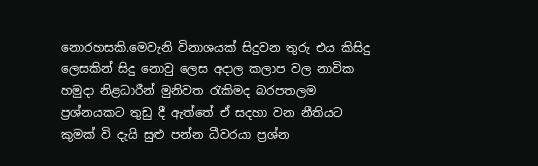නොරහසකි.මෙවැනි විනාශයක් සිදුවන තුරු එය කිසිදු ලෙසකින් සිදු නොවු ලෙස අදාල කලාප වල නාවික හමුදා නිළධාරීන් මුනිවත රැකිමද බරපතලම ප්‍රශ්නයකට තුඩු දී ඇත්තේ ඒ සදහා වන නීතියට කුමක් වි දැයි සුළු පන්න ධීවරයා ප්‍රශ්න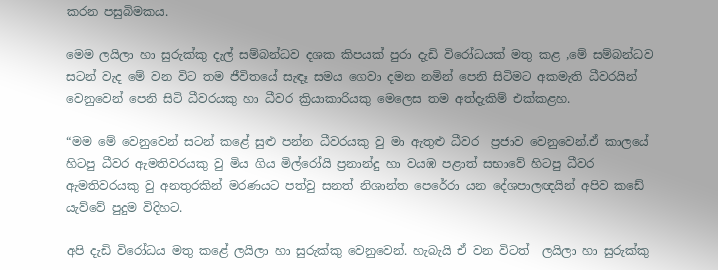කරන පසුබිමකය.

මෙම ලයිලා හා සුරුක්කු දැල් සම්බන්ධව දශක කිපයක් පුරා දැඩි විරෝධයක් මතු කළ ,මේ සම්බන්ධව සටන් වැද මේ වන විට තම ජීවිතයේ සැඳෑ සමය ගෙවා දමන නමින් පෙනි සිටිමට අකමැති ධීවරයින් වෙනුවෙන් පෙනි සිටි ධීවරයකු හා ධීවර ක්‍රියාකාරියකු මෙලෙස තම අත්දැකිම් එක්කළහ.

“මම මේ වෙනුවෙන් සටන් කළේ සුළු පන්න ධීවරයකු වු මා ඇතුළු ධීවර  ප්‍රජාව වෙනුවෙන්.ඒ කාලයේ හිටපු ධීවර ඇමතිවරයකු වු මිය ගිය මිල්රෝයි ප්‍රනාන්දු හා වයඹ පළාත් සභාවේ හිටපු ධීවර ඇමතිවරයකු වු අනතුරකින් මරණයට පත්වු සනත් නිශාන්ත පෙරේරා යන දේශපාලඥයින් අපිව කඩේ යැව්වේ පුදුම විදිහට.

අපි දැඩි විරෝධය මතු කළේ ලයිලා හා සුරුක්කු වෙනුවෙන්. හැබැයි ඒ වන විටත්  ලයිලා හා සුරුක්කු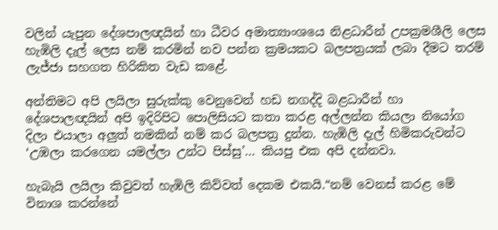වලින් යැපුන දේශපාලඥයින් හා ධීවර අමාත්‍යාංශයෙ නිළධාරීන් උපක්‍රමශීලි ලෙස හැඹිලි දැල් ලෙස නම් කරමින් නව පන්න ක්‍රමයකට බලපත්‍රයක් ලබා දීමට තරම් ලැජ්ජා සහගත හිරිකිත වැඩ කළේ.

අන්තිමට අපි ලයිලා සුරුක්කු වෙනුවෙන් හඩ නගද්දි බළධාරීන් හා දේශපාලඥයින් අපි ඉදිරිපිට පොලිසියට කතා කරළ අල්ලන්න කියලා නියෝග දිලා එයාලා අලුත් නමකින් නම් කර බලපත්‍ර දුන්න. හැඹිලි දැල් හිමිකරුවන්ට  ‘උඹලා කරගෙන යමල්ලා උන්ට පිස්සු’… කියපු එක අපි දන්නවා.

හැබැයි ලයිලා කිවුවත් හැඹිලි කිව්වත් දෙකම එකයි.“නම් වෙනස් කරළ මේ විනාශ කරන්නේ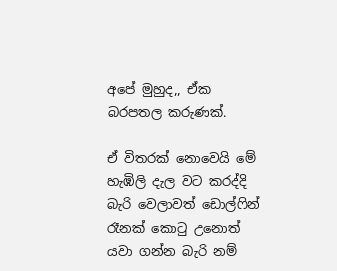අපේ මුහුද,, ඒක බරපතල කරුණක්.

ඒ විතරක් නොවෙයි මේ හැඹිලි දැල වට කරද්දි බැරි වෙලාවත් ඩොල්ෆින් රෑනක් කොටු උනොත් යවා ගන්න බැරි නම්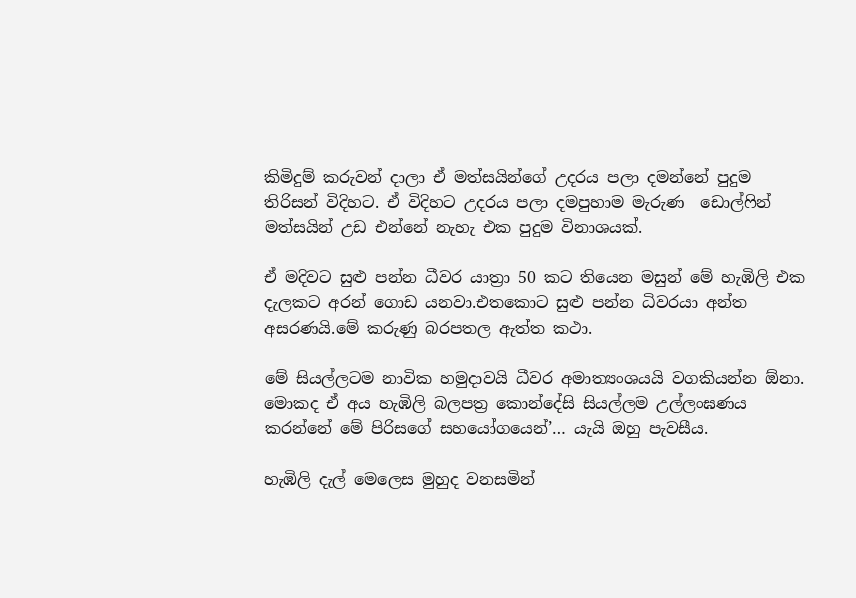කිමිදුම් කරුවන් දාලා ඒ මත්සයින්ගේ උදරය පලා දමන්නේ පුදුම තිරිසන් විදිහට. ඒ විදිහට උදරය පලා දමපුහාම මැරුණ  ඩොල්ෆින් මත්සයින් උඩ එන්නේ නැහැ එක පුදුම විනාශයක්.

ඒ මදිවට සුළු පන්න ධීවර යාත්‍රා 50 කට තියෙන මසුන් මේ හැඹිලි එක දැලකට අරන් ගොඩ යනවා.එතකොට සුළු පන්න ධිවරයා අන්ත අසරණයි.මේ කරුණු බරපතල ඇත්ත කථා.

මේ සියල්ලටම නාවික හමුදාවයි ධීවර අමාත්‍යංශයයි වගකියන්න ඕනා. මොකද ඒ අය හැඹිලි බලපත්‍ර කොන්දේසි සියල්ලම උල්ලංඝණය කරන්නේ මේ පිරිසගේ සහයෝගයෙන්’… යැයි ඔහු පැවසීය.

හැඹිලි දැල් මෙලෙස මුහුද වනසමින්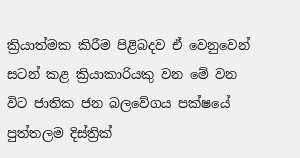ක්‍රියාත්මක කිරීම පිළිබදව ඒ වෙනුවෙන් සටන් කළ ක්‍රියාකාරියකු වන මේ වන විට ජාතික ජන බලවේගය පක්ෂයේ පුත්තලම දිස්ත්‍රික්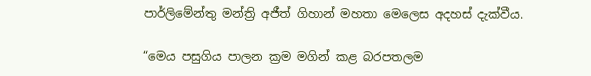පාර්ලිමේන්තු මන්ත්‍රි අජීත් ගිහාන් මහතා මෙලෙස අදහස් දැක්වීය.

“මෙය පසුගිය පාලන ක්‍රම මගින් කළ බරපතලම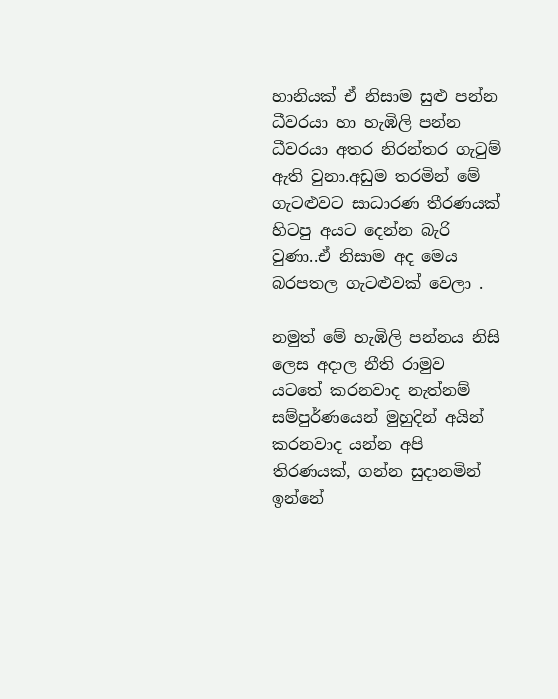හානියක් ඒ නිසාම සුළු පන්න ධීවරයා හා හැඹිලි පන්න ධීවරයා අතර නිරන්තර ගැටුම් ඇති වුනා.අඩුම තරමින් මේ ගැටළුවට සාධාරණ තීරණයක් හිටපු අයට දෙන්න බැරි වුණා..ඒ නිසාම අද මෙය බරපතල ගැටළුවක් වෙලා .

නමුත් මේ හැඹිලි පන්නය නිසි ලෙස අදාල නීති රාමුව යටතේ කරනවාද නැත්නම් සම්පුර්ණයෙන් මුහුදින් අයින් කරනවාද යන්න අපි තිරණයක්, ගන්න සුදානමින් ඉන්නේ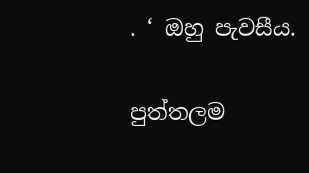. ‘ ඔහු පැවසීය.

පුත්තලම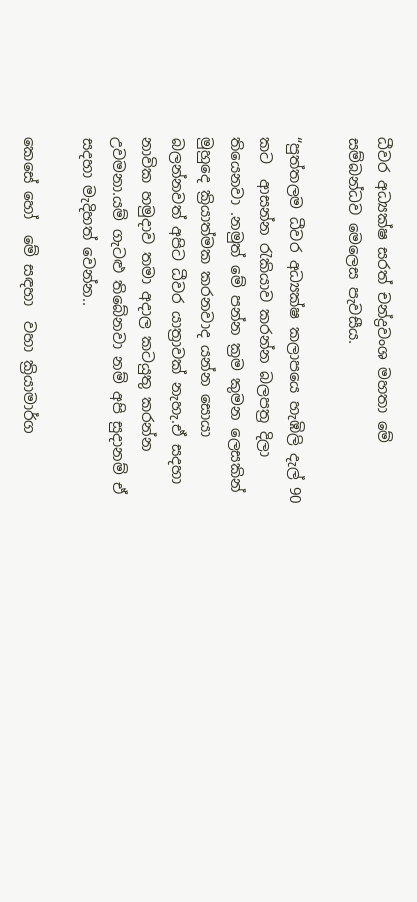ධීවර අධ්‍යක්ෂ සරත් චන්ද්‍රවංශ මහතා මේ සම්බන්ධව මෙලෙස පැවසීය.

“පුත්තලම ධීවර අධ්‍යක්ෂ කලාපයෙ හැඹිලි දැල් 90 කට  ආසන්න රැකියාව කරන්න බලපත්‍ර දිලා තියෙනවා .නමුත් මේ පන්න ක්‍රම කුමන ලෙසකින් මුහුදෙ ක්‍රියාත්මක කරනවාද යන්න සොයා බලන්නවත් අපිට ධීවර යාත්‍රාවක් නැහැ.ඒ සදහා නාවික හමුදාව තමා අදාල කටයුතු කරන්න උවමනා.යම් ගැටළු තිබේනවා නම් අපි සුදානම් ඒ සදහා මැදිහත් වෙන්න..

කෙසේ හෝ  මේ සඳහා  වහා ක්‍රියාමාර්ග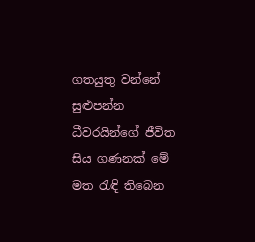ගතයුතු වන්නේ සුළුපන්න ධීවරයින්ගේ ජීවිත සිය ගණනක් මේ මත රැඳි තිබෙන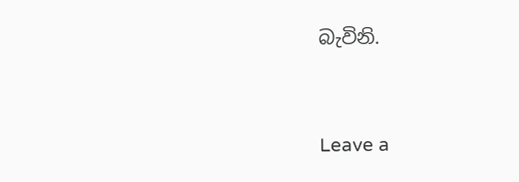බැවිනි.



Leave a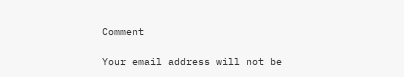Comment

Your email address will not be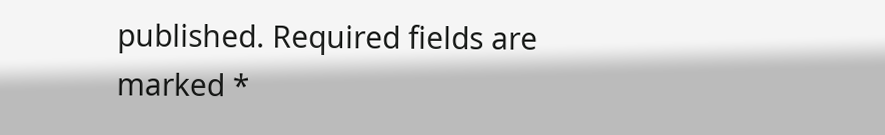published. Required fields are marked *